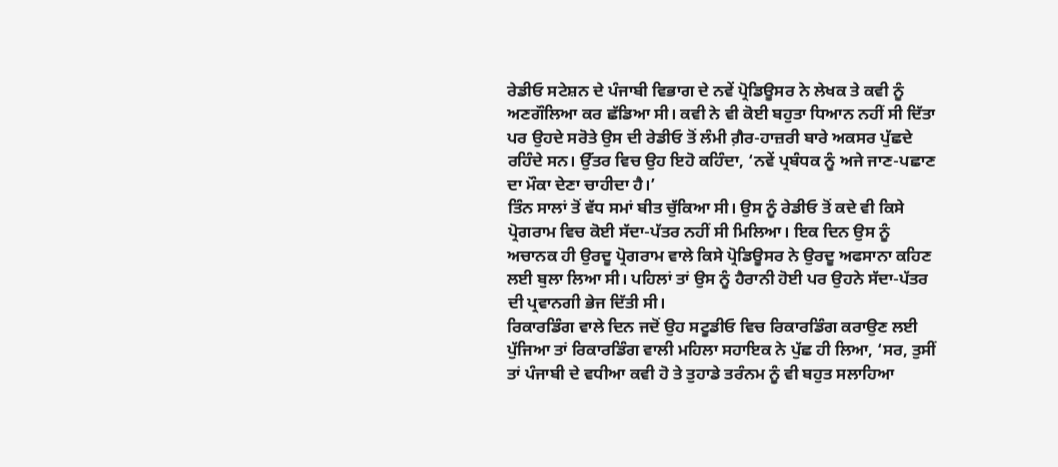ਰੇਡੀਓ ਸਟੇਸ਼ਨ ਦੇ ਪੰਜਾਬੀ ਵਿਭਾਗ ਦੇ ਨਵੇਂ ਪ੍ਰੋਡਿਊਸਰ ਨੇ ਲੇਖਕ ਤੇ ਕਵੀ ਨੂੰ ਅਣਗੌਲਿਆ ਕਰ ਛੱਡਿਆ ਸੀ। ਕਵੀ ਨੇ ਵੀ ਕੋਈ ਬਹੁਤਾ ਧਿਆਨ ਨਹੀਂ ਸੀ ਦਿੱਤਾ ਪਰ ਉਹਦੇ ਸਰੋਤੇ ਉਸ ਦੀ ਰੇਡੀਓ ਤੋਂ ਲੰਮੀ ਗ਼ੈਰ-ਹਾਜ਼ਰੀ ਬਾਰੇ ਅਕਸਰ ਪੁੱਛਦੇ ਰਹਿੰਦੇ ਸਨ। ਉੱਤਰ ਵਿਚ ਉਹ ਇਹੋ ਕਹਿੰਦਾ, ‘ਨਵੇਂ ਪ੍ਰਬੰਧਕ ਨੂੰ ਅਜੇ ਜਾਣ-ਪਛਾਣ ਦਾ ਮੌਕਾ ਦੇਣਾ ਚਾਹੀਦਾ ਹੈ।’
ਤਿੰਨ ਸਾਲਾਂ ਤੋਂ ਵੱਧ ਸਮਾਂ ਬੀਤ ਚੁੱਕਿਆ ਸੀ। ਉਸ ਨੂੰ ਰੇਡੀਓ ਤੋਂ ਕਦੇ ਵੀ ਕਿਸੇ ਪ੍ਰੋਗਰਾਮ ਵਿਚ ਕੋਈ ਸੱਦਾ-ਪੱਤਰ ਨਹੀਂ ਸੀ ਮਿਲਿਆ। ਇਕ ਦਿਨ ਉਸ ਨੂੰ ਅਚਾਨਕ ਹੀ ਉਰਦੂ ਪ੍ਰੋਗਰਾਮ ਵਾਲੇ ਕਿਸੇ ਪ੍ਰੋਡਿਊਸਰ ਨੇ ਉਰਦੂ ਅਫਸਾਨਾ ਕਹਿਣ ਲਈ ਬੁਲਾ ਲਿਆ ਸੀ। ਪਹਿਲਾਂ ਤਾਂ ਉਸ ਨੂੰ ਹੈਰਾਨੀ ਹੋਈ ਪਰ ਉਹਨੇ ਸੱਦਾ-ਪੱਤਰ ਦੀ ਪ੍ਰਵਾਨਗੀ ਭੇਜ ਦਿੱਤੀ ਸੀ।
ਰਿਕਾਰਡਿੰਗ ਵਾਲੇ ਦਿਨ ਜਦੋਂ ਉਹ ਸਟੂਡੀਓ ਵਿਚ ਰਿਕਾਰਡਿੰਗ ਕਰਾਉਣ ਲਈ ਪੁੱਜਿਆ ਤਾਂ ਰਿਕਾਰਡਿੰਗ ਵਾਲੀ ਮਹਿਲਾ ਸਹਾਇਕ ਨੇ ਪੁੱਛ ਹੀ ਲਿਆ, ‘ਸਰ, ਤੁਸੀਂ ਤਾਂ ਪੰਜਾਬੀ ਦੇ ਵਧੀਆ ਕਵੀ ਹੋ ਤੇ ਤੁਹਾਡੇ ਤਰੰਨਮ ਨੂੰ ਵੀ ਬਹੁਤ ਸਲਾਹਿਆ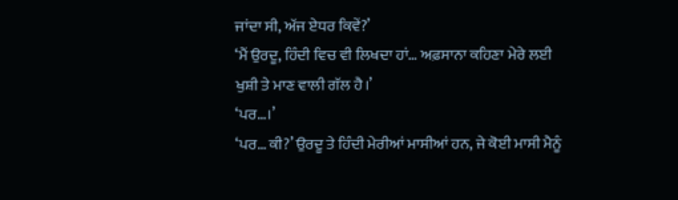ਜਾਂਦਾ ਸੀ, ਅੱਜ ਏਧਰ ਕਿਵੇਂ?’
‘ਮੈਂ ਉਰਦੂ, ਹਿੰਦੀ ਵਿਚ ਵੀ ਲਿਖਦਾ ਹਾਂ… ਅਫ਼ਸਾਨਾ ਕਹਿਣਾ ਮੇਰੇ ਲਈ ਖੁਸ਼ੀ ਤੇ ਮਾਣ ਵਾਲੀ ਗੱਲ ਹੈ।’
‘ਪਰ…।’
‘ਪਰ… ਕੀ?’ ਉਰਦੂ ਤੇ ਹਿੰਦੀ ਮੇਰੀਆਂ ਮਾਸੀਆਂ ਹਨ, ਜੇ ਕੋਈ ਮਾਸੀ ਮੈਨੂੰ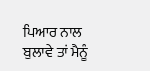ਪਿਆਰ ਨਾਲ ਬੁਲਾਵੇ ਤਾਂ ਮੈਨੂੰ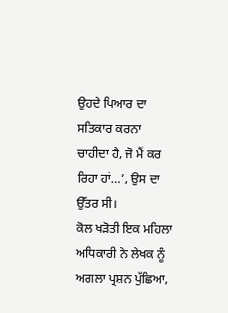ਉਹਦੇ ਪਿਆਰ ਦਾ ਸਤਿਕਾਰ ਕਰਨਾ ਚਾਹੀਦਾ ਹੈ, ਜੋ ਮੈਂ ਕਰ ਰਿਹਾ ਹਾਂ…’, ਉਸ ਦਾ ਉੱਤਰ ਸੀ।
ਕੋਲ ਖੜੋਤੀ ਇਕ ਮਹਿਲਾ ਅਧਿਕਾਰੀ ਨੇ ਲੇਖਕ ਨੂੰ ਅਗਲਾ ਪ੍ਰਸ਼ਨ ਪੁੱਛਿਆ,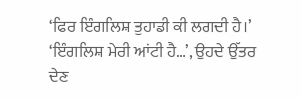‘ਫਿਰ ਇੰਗਲਿਸ਼ ਤੁਹਾਡੀ ਕੀ ਲਗਦੀ ਹੈ।’
‘ਇੰਗਲਿਸ਼ ਮੇਰੀ ਆਂਟੀ ਹੈ…’, ਉਹਦੇ ਉੱਤਰ ਦੇਣ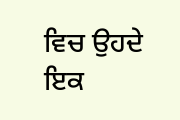ਵਿਚ ਉਹਦੇ ਇਕ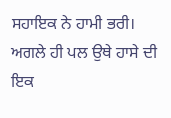ਸਹਾਇਕ ਨੇ ਹਾਮੀ ਭਰੀ।
ਅਗਲੇ ਹੀ ਪਲ ਉਥੇ ਹਾਸੇ ਦੀ ਇਕ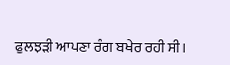ਫੁਲਝੜੀ ਆਪਣਾ ਰੰਗ ਬਖੇਰ ਰਹੀ ਸੀ।